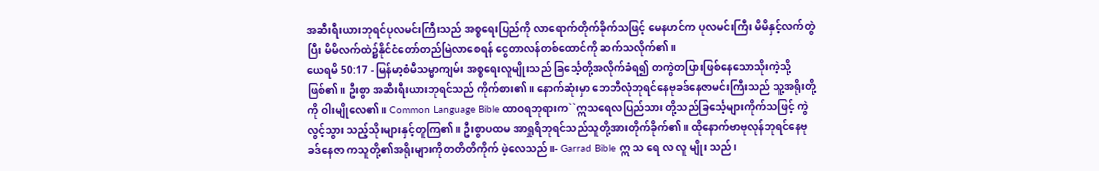အဆီးရီးယားဘုရင်ပုလမင်းကြီးသည် အစ္စရေးပြည်ကို လာရောက်တိုက်ခိုက်သဖြင့် မေနဟင်က ပုလမင်းကြီး မိမိနှင့်လက်တွဲပြီး မိမိလက်ထဲ၌နိုင်ငံတော်တည်မြဲလာစေရန် ငွေတာလန်တစ်ထောင်ကို ဆက်သလိုက်၏။
ယေရမိ 50:17 - မြန်မာ့စံမီသမ္မာကျမ်း အစ္စရေးလူမျိုးသည် ခြင်္သေ့တို့အလိုက်ခံရ၍ တကွဲတပြားဖြစ်နေသောသိုးကဲ့သို့ဖြစ်၏။ ဦးစွာ အဆီးရီးယားဘုရင်သည် ကိုက်စား၏။ နောက်ဆုံးမှာ ဘေဘီလုံဘုရင်နေဗုခဒ်နေဇာမင်းကြီးသည် သူ့အရိုးတို့ကို ဝါးမျိုလေ၏။ Common Language Bible ထာဝရဘုရားက``ဣသရေလပြည်သား တို့သည်ခြင်္သေ့များကိုက်သဖြင့် ကွဲလွင့်သွား သည့်သိုးများနှင့်တူကြ၏။ ဦးစွာပထမ အာရှုရိဘုရင်သည်သူတို့အားတိုက်ခိုက်၏။ ထိုနောက်ဗာဗုလုန်ဘုရင်နေဗုခဒ်နေဇာ ကသူတို့၏အရိုးများကိုတတိတိကိုက် ဖဲ့လေသည်။- Garrad Bible ဣ သ ရေ လ လူ မျိုး သည်၊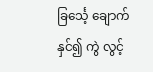ခြင်္သေ့ ချောက် နှင်၍ ကွဲ လွင့်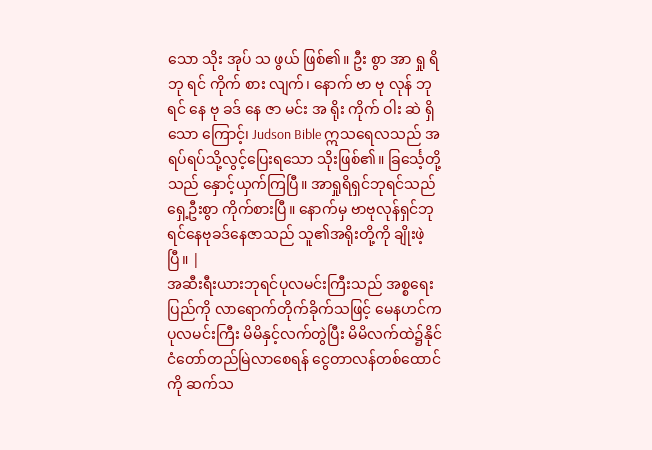သော သိုး အုပ် သ ဖွယ် ဖြစ်၏။ ဦး စွာ အာ ရှု ရိ ဘု ရင် ကိုက် စား လျက်၊ နောက် ဗာ ဗု လုန် ဘု ရင် နေ ဗု ခဒ် နေ ဇာ မင်း အ ရိုး ကိုက် ဝါး ဆဲ ရှိ သော ကြောင့်၊ Judson Bible ဣသရေလသည် အရပ်ရပ်သို့လွင့်ပြေးရသော သိုးဖြစ်၏။ ခြင်္သေ့တို့သည် နှောင့်ယှက်ကြပြီ။ အာရှုရိရှင်ဘုရင်သည် ရှေ့ဦးစွာ ကိုက်စားပြီ။ နောက်မှ ဗာဗုလုန်ရှင်ဘုရင်နေဗုခဒ်နေဇာသည် သူ၏အရိုးတို့ကို ချိုးဖဲ့ပြီ။ |
အဆီးရီးယားဘုရင်ပုလမင်းကြီးသည် အစ္စရေးပြည်ကို လာရောက်တိုက်ခိုက်သဖြင့် မေနဟင်က ပုလမင်းကြီး မိမိနှင့်လက်တွဲပြီး မိမိလက်ထဲ၌နိုင်ငံတော်တည်မြဲလာစေရန် ငွေတာလန်တစ်ထောင်ကို ဆက်သ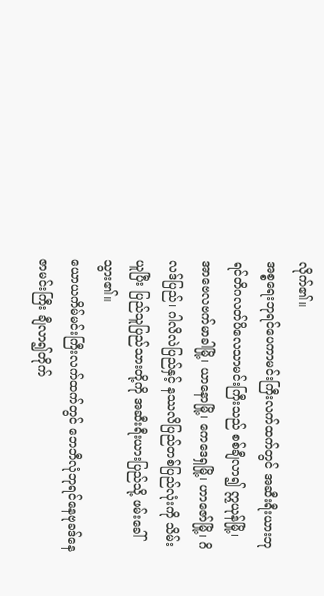လိုက်၏။
အစ္စရေးဘုရင်ပေကာမင်းကြီးလက်ထက်တွင် အဆီးရီးယားဘုရင်တိဂလတ်ပိလေသာမင်းကြီးသည် စစ်ချီလာ၍ ဣယုန်မြို့၊ အာဗေလဗက်မာခါမြို့၊ ယာနောမြို့၊ ကေဒေရှမြို့၊ ဟာဇော်မြို့၊ ဂိလဒ်ပြည်၊ ဂါလိလဲပြည်နှင့် နဿလိပြည်တစ်ပြည်လုံးကို သိမ်းယူပြီး ပြည်သူပြည်သားတို့ကို အဆီးရီးယားပြည်သို့ ဖမ်းခေါ်သွား၏။
ယောယကိမ်မင်းကြီးလက်ထက်တွင် ဘေဘီလုံဘုရင်နေဗုခဒ်နေဇာမင်းကြီး ချီလာ၍တိုက်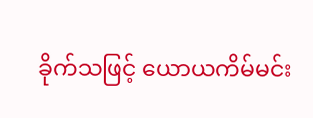ခိုက်သဖြင့် ယောယကိမ်မင်း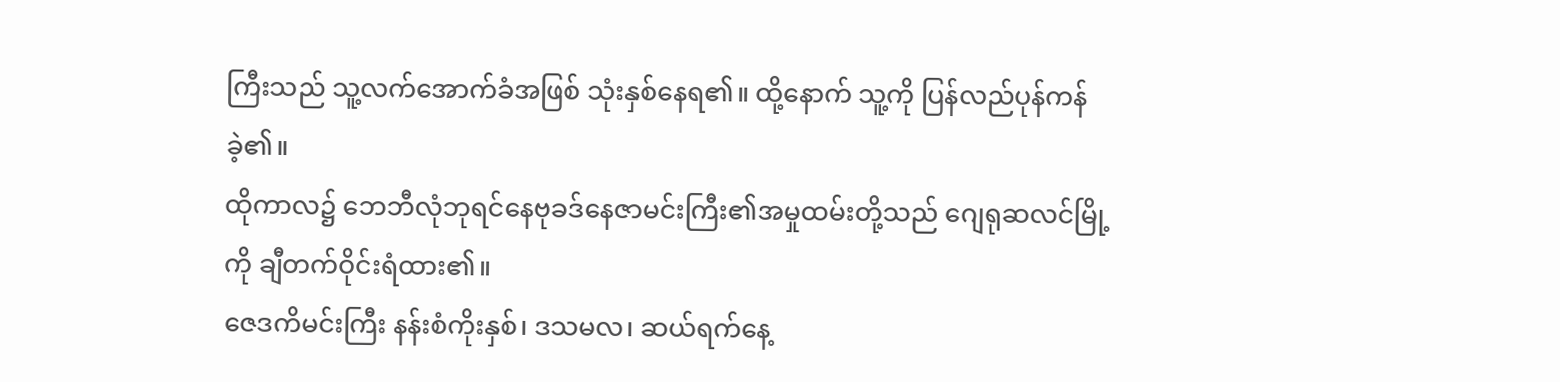ကြီးသည် သူ့လက်အောက်ခံအဖြစ် သုံးနှစ်နေရ၏။ ထို့နောက် သူ့ကို ပြန်လည်ပုန်ကန်ခဲ့၏။
ထိုကာလ၌ ဘေဘီလုံဘုရင်နေဗုခဒ်နေဇာမင်းကြီး၏အမှုထမ်းတို့သည် ဂျေရုဆလင်မြို့ကို ချီတက်ဝိုင်းရံထား၏။
ဇေဒကိမင်းကြီး နန်းစံကိုးနှစ်၊ ဒသမလ၊ ဆယ်ရက်နေ့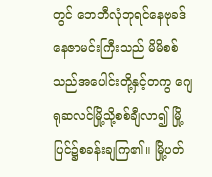တွင် ဘေဘီလုံဘုရင်နေဗုခဒ်နေဇာမင်းကြီးသည် မိမိစစ်သည်အပေါင်းတို့နှင့်တကွ ဂျေရုဆလင်မြို့သို့စစ်ချီလာ၍ မြို့ပြင်၌စခန်းချကြ၏။ မြို့ပတ်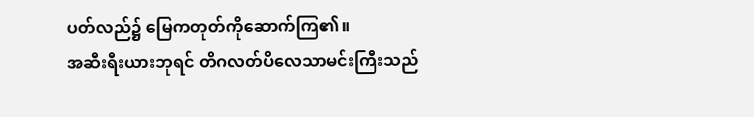ပတ်လည်၌ မြေကတုတ်ကိုဆောက်ကြ၏။
အဆီးရီးယားဘုရင် တိဂလတ်ပိလေသာမင်းကြီးသည်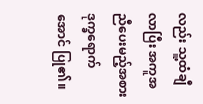လည်း သူ့ထံချီလာပြီး အကူအညီပေးမည့်အစား ဒုက္ခရောက်အောင် ပြု၏။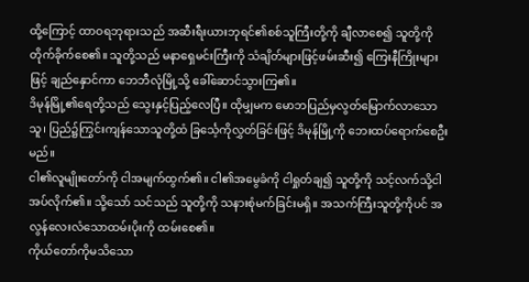ထို့ကြောင့် ထာဝရဘုရားသည် အဆီးရီးယားဘုရင်၏စစ်သူကြီးတို့ကို ချီလာစေ၍ သူတို့ကိုတိုက်ခိုက်စေ၏။ သူတို့သည် မနာရှေမင်းကြီးကို သံချိတ်များဖြင့်ဖမ်းဆီး၍ ကြေးနီကြိုးများဖြင့် ချည်နှောင်ကာ ဘေဘီလုံမြို့သို့ ခေါ်ဆောင်သွားကြ၏။
ဒိမုန်မြို့၏ရေတို့သည် သွေးနှင့်ပြည့်လေပြီ။ ထိုမျှမက မောဘပြည်မှလွတ်မြောက်လာသောသူ၊ ပြည်၌ကြွင်းကျန်သောသူတို့ထံ ခြင်္သေ့ကိုလွှတ်ခြင်းဖြင့် ဒိမုန်မြို့ကို ဘေးထပ်ရောက်စေဦးမည်။
ငါ၏လူမျိုးတော်ကို ငါအမျက်ထွက်၏။ ငါ၏အမွေခံကို ငါရှုတ်ချ၍ သူတို့ကို သင့်လက်သို့ငါအပ်လိုက်၏။ သို့သော် သင်သည် သူတို့ကို သနားစုံမက်ခြင်းမရှိ။ အသက်ကြီးသူတို့ကိုပင် အလွန်လေးလံသောထမ်းပိုးကို ထမ်းစေ၏။
ကိုယ်တော်ကိုမသိသော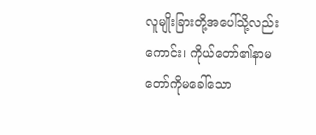လူမျိုးခြားတို့အပေါ်သို့လည်းကောင်း၊ ကိုယ်တော်၏နာမတော်ကိုမခေါ်သော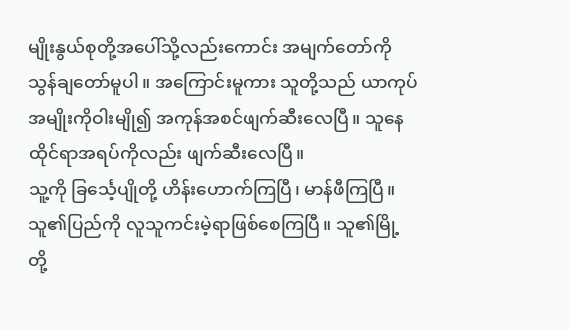မျိုးနွယ်စုတို့အပေါ်သို့လည်းကောင်း အမျက်တော်ကို သွန်ချတော်မူပါ။ အကြောင်းမူကား သူတို့သည် ယာကုပ်အမျိုးကိုဝါးမျို၍ အကုန်အစင်ဖျက်ဆီးလေပြီ။ သူနေထိုင်ရာအရပ်ကိုလည်း ဖျက်ဆီးလေပြီ။
သူ့ကို ခြင်္သေ့ပျိုတို့ ဟိန်းဟောက်ကြပြီ၊ မာန်ဖီကြပြီ။ သူ၏ပြည်ကို လူသူကင်းမဲ့ရာဖြစ်စေကြပြီ။ သူ၏မြို့တို့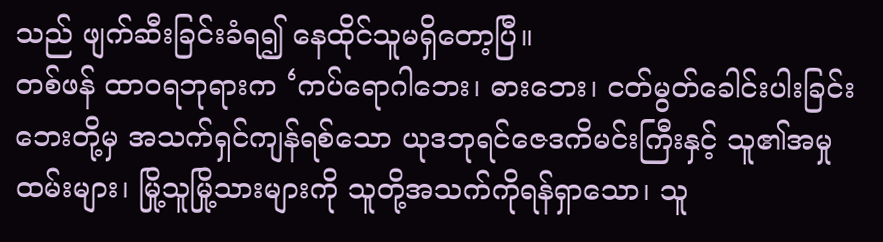သည် ဖျက်ဆီးခြင်းခံရ၍ နေထိုင်သူမရှိတော့ပြီ။
တစ်ဖန် ထာဝရဘုရားက ‘ကပ်ရောဂါဘေး၊ ဓားဘေး၊ ငတ်မွတ်ခေါင်းပါးခြင်းဘေးတို့မှ အသက်ရှင်ကျန်ရစ်သော ယုဒဘုရင်ဇေဒကိမင်းကြီးနှင့် သူ၏အမှုထမ်းများ၊ မြို့သူမြို့သားများကို သူတို့အသက်ကိုရန်ရှာသော၊ သူ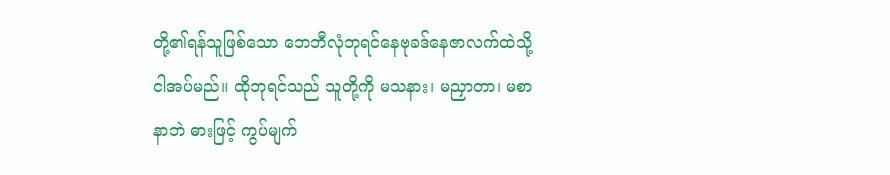တို့၏ရန်သူဖြစ်သော ဘေဘီလုံဘုရင်နေဗုခဒ်နေဇာလက်ထဲသို့ ငါအပ်မည်။ ထိုဘုရင်သည် သူတို့ကို မသနား၊ မညှာတာ၊ မစာနာဘဲ ဓားဖြင့် ကွပ်မျက်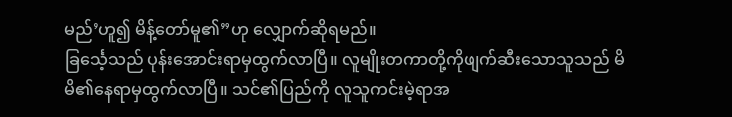မည်’ဟူ၍ မိန့်တော်မူ၏”ဟု လျှောက်ဆိုရမည်။
ခြင်္သေ့သည် ပုန်းအောင်းရာမှထွက်လာပြီ။ လူမျိုးတကာတို့ကိုဖျက်ဆီးသောသူသည် မိမိ၏နေရာမှထွက်လာပြီ။ သင်၏ပြည်ကို လူသူကင်းမဲ့ရာအ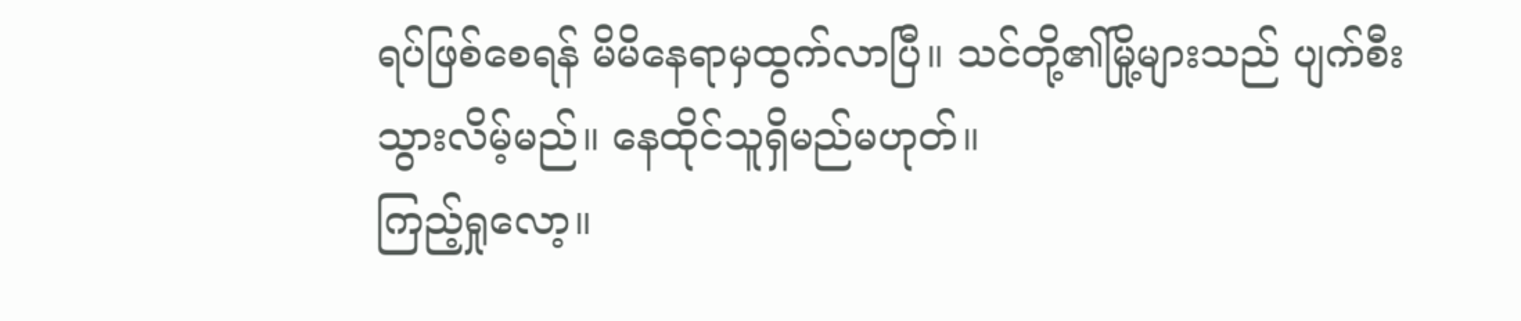ရပ်ဖြစ်စေရန် မိမိနေရာမှထွက်လာပြီ။ သင်တို့၏မြို့များသည် ပျက်စီးသွားလိမ့်မည်။ နေထိုင်သူရှိမည်မဟုတ်။
ကြည့်ရှုလော့။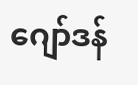ဂျော်ဒန်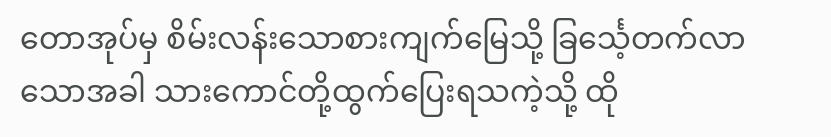တောအုပ်မှ စိမ်းလန်းသောစားကျက်မြေသို့ ခြင်္သေ့တက်လာသောအခါ သားကောင်တို့ထွက်ပြေးရသကဲ့သို့ ထို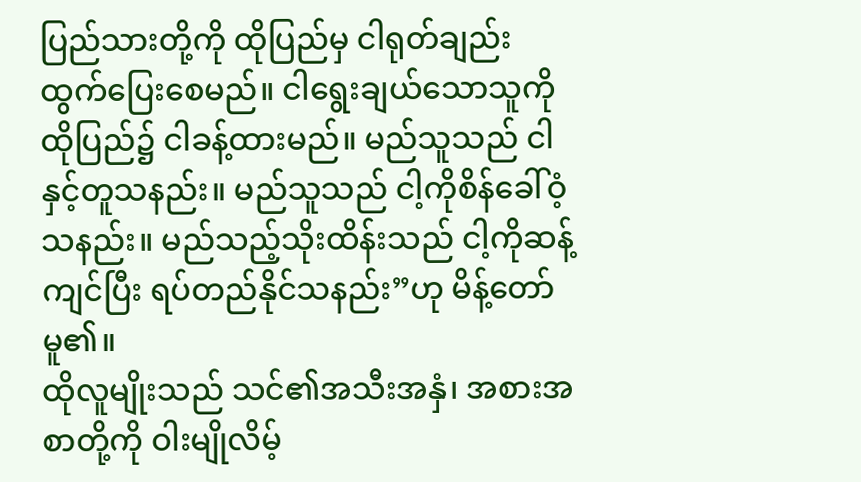ပြည်သားတို့ကို ထိုပြည်မှ ငါရုတ်ချည်းထွက်ပြေးစေမည်။ ငါရွေးချယ်သောသူကို ထိုပြည်၌ ငါခန့်ထားမည်။ မည်သူသည် ငါနှင့်တူသနည်း။ မည်သူသည် ငါ့ကိုစိန်ခေါ်ဝံ့သနည်း။ မည်သည့်သိုးထိန်းသည် ငါ့ကိုဆန့်ကျင်ပြီး ရပ်တည်နိုင်သနည်း”ဟု မိန့်တော်မူ၏။
ထိုလူမျိုးသည် သင်၏အသီးအနှံ၊ အစားအစာတို့ကို ဝါးမျိုလိမ့်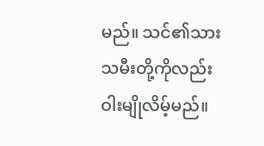မည်။ သင်၏သားသမီးတို့ကိုလည်း ဝါးမျိုလိမ့်မည်။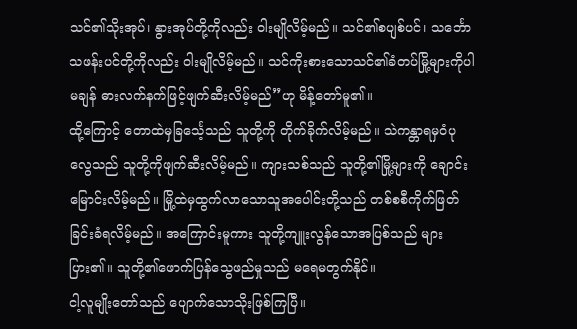သင်၏သိုးအုပ်၊ နွားအုပ်တို့ကိုလည်း ဝါးမျိုလိမ့်မည်။ သင်၏စပျစ်ပင်၊ သင်္ဘောသဖန်းပင်တို့ကိုလည်း ဝါးမျိုလိမ့်မည်။ သင်ကိုးစားသောသင်၏ခံတပ်မြို့များကိုပါမချန် ဓားလက်နက်ဖြင့်ဖျက်ဆီးလိမ့်မည်”ဟု မိန့်တော်မူ၏။
ထို့ကြောင့် တောထဲမှခြင်္သေ့သည် သူတို့ကို တိုက်ခိုက်လိမ့်မည်။ သဲကန္တာရမှဝံပုလွေသည် သူတို့ကိုဖျက်ဆီးလိမ့်မည်။ ကျားသစ်သည် သူတို့၏မြို့များကို ချောင်းမြောင်းလိမ့်မည်။ မြို့ထဲမှထွက်လာသောသူအပေါင်းတို့သည် တစ်စစီကိုက်ဖြတ်ခြင်းခံရလိမ့်မည်။ အကြောင်းမူကား သူတို့ကျူးလွန်သောအပြစ်သည် များပြား၏။ သူတို့၏ဖောက်ပြန်သွေဖည်မှုသည် မရေမတွက်နိုင်။
ငါ့လူမျိုးတော်သည် ပျောက်သောသိုးဖြစ်ကြပြီ။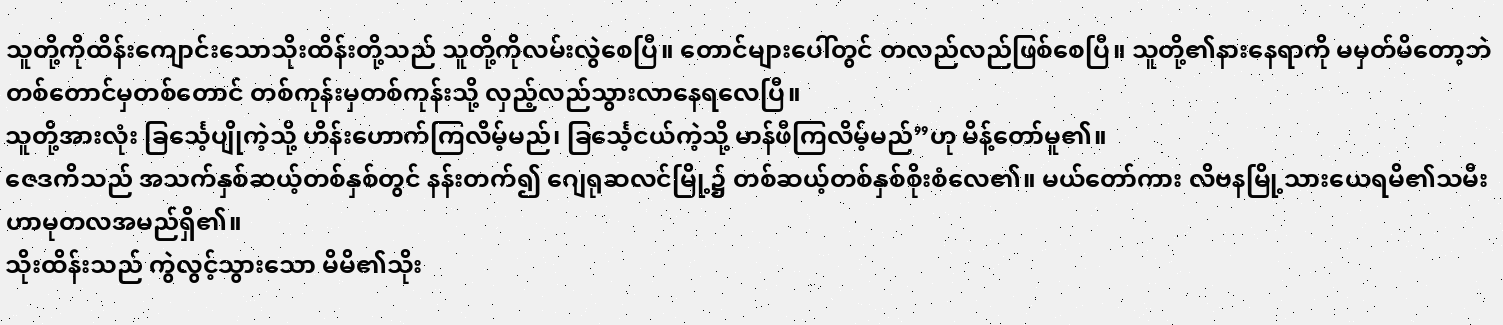သူတို့ကိုထိန်းကျောင်းသောသိုးထိန်းတို့သည် သူတို့ကိုလမ်းလွဲစေပြီ။ တောင်များပေါ်တွင် တလည်လည်ဖြစ်စေပြီ။ သူတို့၏နားနေရာကို မမှတ်မိတော့ဘဲ တစ်တောင်မှတစ်တောင် တစ်ကုန်းမှတစ်ကုန်းသို့ လှည့်လည်သွားလာနေရလေပြီ။
သူတို့အားလုံး ခြင်္သေ့ပျိုကဲ့သို့ ဟိန်းဟောက်ကြလိမ့်မည်၊ ခြင်္သေ့ငယ်ကဲ့သို့ မာန်ဖီကြလိမ့်မည်”ဟု မိန့်တော်မူ၏။
ဇေဒကိသည် အသက်နှစ်ဆယ့်တစ်နှစ်တွင် နန်းတက်၍ ဂျေရုဆလင်မြို့၌ တစ်ဆယ့်တစ်နှစ်စိုးစံလေ၏။ မယ်တော်ကား လိဗနမြို့သားယေရမိ၏သမီး ဟာမုတလအမည်ရှိ၏။
သိုးထိန်းသည် ကွဲလွင့်သွားသော မိမိ၏သိုး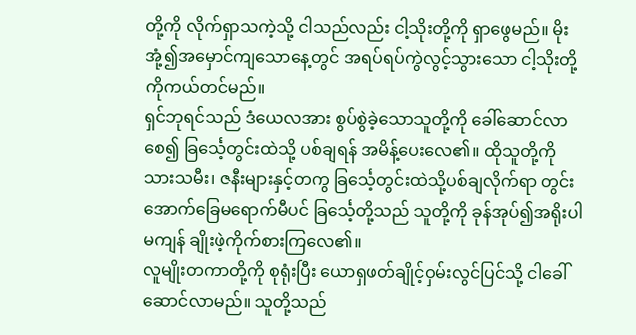တို့ကို လိုက်ရှာသကဲ့သို့ ငါသည်လည်း ငါ့သိုးတို့ကို ရှာဖွေမည်။ မိုးအုံ့၍အမှောင်ကျသောနေ့တွင် အရပ်ရပ်ကွဲလွင့်သွားသော ငါ့သိုးတို့ကိုကယ်တင်မည်။
ရှင်ဘုရင်သည် ဒံယေလအား စွပ်စွဲခဲ့သောသူတို့ကို ခေါ်ဆောင်လာစေ၍ ခြင်္သေ့တွင်းထဲသို့ ပစ်ချရန် အမိန့်ပေးလေ၏။ ထိုသူတို့ကို သားသမီး၊ ဇနီးများနှင့်တကွ ခြင်္သေ့တွင်းထဲသို့ပစ်ချလိုက်ရာ တွင်းအောက်ခြေမရောက်မီပင် ခြင်္သေ့တို့သည် သူတို့ကို ခုန်အုပ်၍အရိုးပါမကျန် ချိုးဖဲ့ကိုက်စားကြလေ၏။
လူမျိုးတကာတို့ကို စုရုံးပြီး ယောရှဖတ်ချိုင့်ဝှမ်းလွင်ပြင်သို့ ငါခေါ်ဆောင်လာမည်။ သူတို့သည်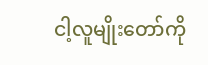ငါ့လူမျိုးတော်ကို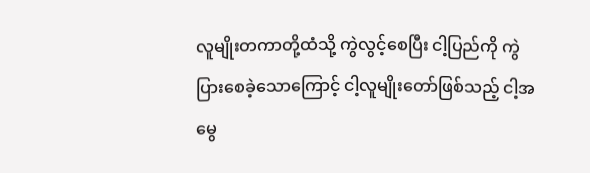လူမျိုးတကာတို့ထံသို့ ကွဲလွင့်စေပြီး ငါ့ပြည်ကို ကွဲပြားစေခဲ့သောကြောင့် ငါ့လူမျိုးတော်ဖြစ်သည့် ငါ့အမွေ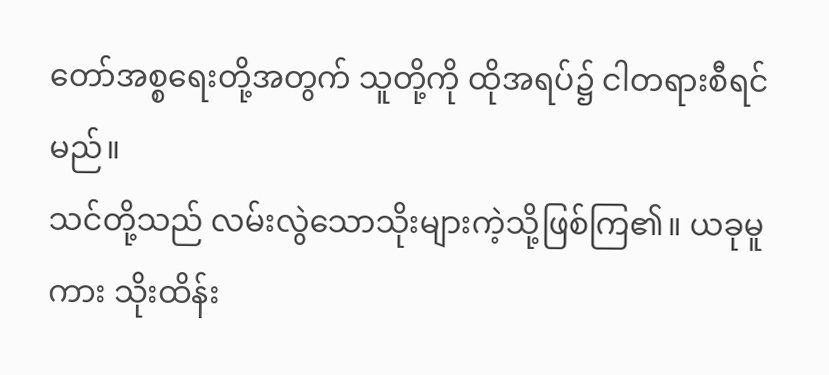တော်အစ္စရေးတို့အတွက် သူတို့ကို ထိုအရပ်၌ ငါတရားစီရင်မည်။
သင်တို့သည် လမ်းလွဲသောသိုးများကဲ့သို့ဖြစ်ကြ၏။ ယခုမူကား သိုးထိန်း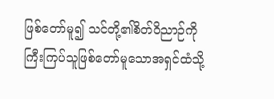ဖြစ်တော်မူ၍ သင်တို့၏စိတ်ဝိညာဉ်ကိုကြီးကြပ်သူဖြစ်တော်မူသောအရှင်ထံသို့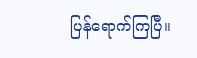ပြန်ရောက်ကြပြီ။